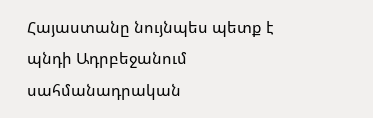Հայաստանը նույնպես պետք է պնդի Ադրբեջանում սահմանադրական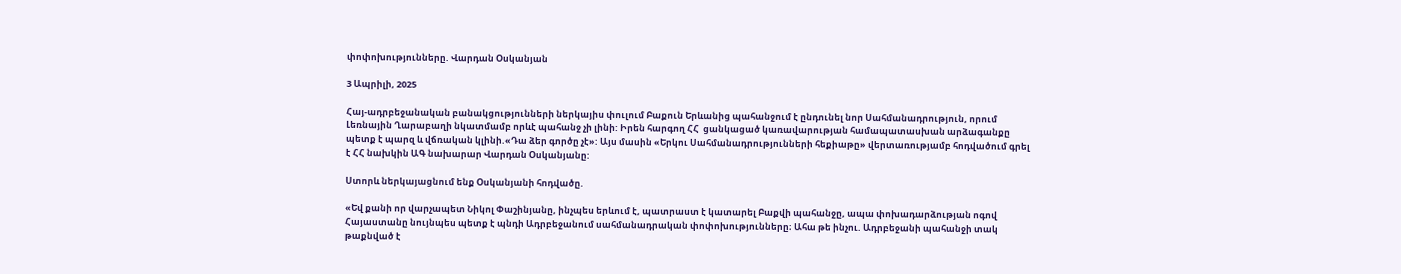փոփոխությունները. Վարդան Օսկանյան

3 Ապրիլի, 2025

Հայ-ադրբեջանական բանակցությունների ներկայիս փուլում Բաքուն Երևանից պահանջում է ընդունել նոր Սահմանադրություն, որում Լեռնային Ղարաբաղի նկատմամբ որևէ պահանջ չի լինի: Իրեն հարգող ՀՀ  ցանկացած կառավարության համապատասխան արձագանքը պետք է պարզ և վճռական կլինի.«Դա ձեր գործը չէ»: Այս մասին «Երկու Սահմանադրությունների հեքիաթը» վերտառությամբ հոդվածում գրել է ՀՀ նախկին ԱԳ նախարար Վարդան Օսկանյանը:

Ստորև ներկայացնում ենք Օսկանյանի հոդվածը.

«Եվ քանի որ վարչապետ Նիկոլ Փաշինյանը, ինչպես երևում է, պատրաստ է կատարել Բաքվի պահանջը, ապա փոխադարձության ոգով Հայաստանը նույնպես պետք է պնդի Ադրբեջանում սահմանադրական փոփոխությունները։ Ահա թե ինչու. Ադրբեջանի պահանջի տակ թաքնված է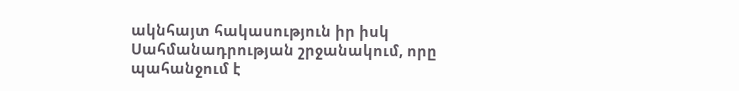ակնհայտ հակասություն իր իսկ Սահմանադրության շրջանակում, որը պահանջում է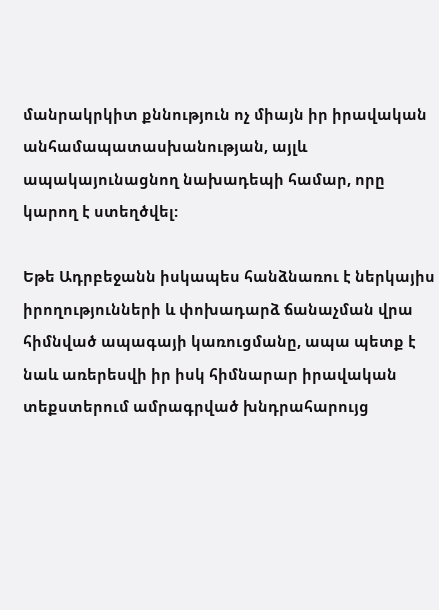մանրակրկիտ քննություն ոչ միայն իր իրավական անհամապատասխանության, այլև ապակայունացնող նախադեպի համար, որը կարող է ստեղծվել:

Եթե Ադրբեջանն իսկապես հանձնառու է ներկայիս իրողությունների և փոխադարձ ճանաչման վրա հիմնված ապագայի կառուցմանը, ապա պետք է նաև առերեսվի իր իսկ հիմնարար իրավական տեքստերում ամրագրված խնդրահարույց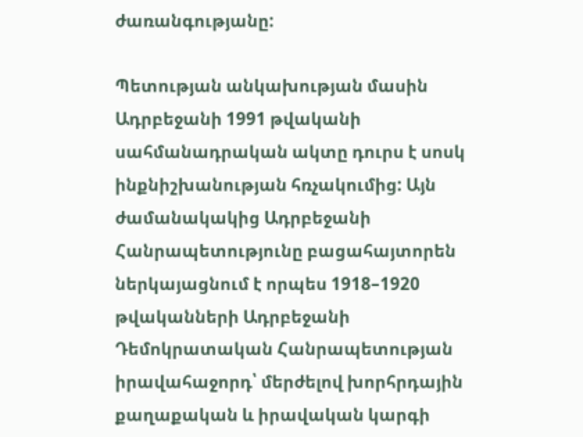ժառանգությանը:

Պետության անկախության մասին Ադրբեջանի 1991 թվականի սահմանադրական ակտը դուրս է սոսկ ինքնիշխանության հռչակումից: Այն ժամանակակից Ադրբեջանի Հանրապետությունը բացահայտորեն ներկայացնում է որպես 1918–1920 թվականների Ադրբեջանի Դեմոկրատական Հանրապետության իրավահաջորդ՝ մերժելով խորհրդային քաղաքական և իրավական կարգի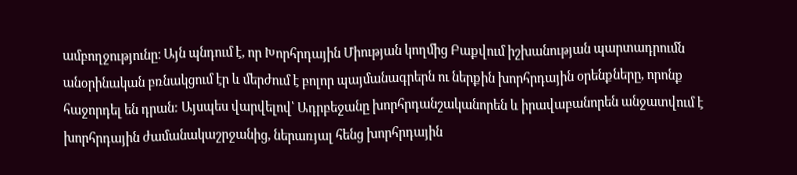ամբողջությունը։ Այն պնդում է, որ Խորհրդային Միության կողմից Բաքվում իշխանության պարտադրումն անօրինական բռնակցում էր և մերժում է բոլոր պայմանագրերն ու ներքին խորհրդային օրենքները, որոնք հաջորդել են դրան: Այսպես վարվելով՝ Ադրբեջանը խորհրդանշականորեն և իրավաբանորեն անջատվում է խորհրդային ժամանակաշրջանից, ներառյալ հենց խորհրդային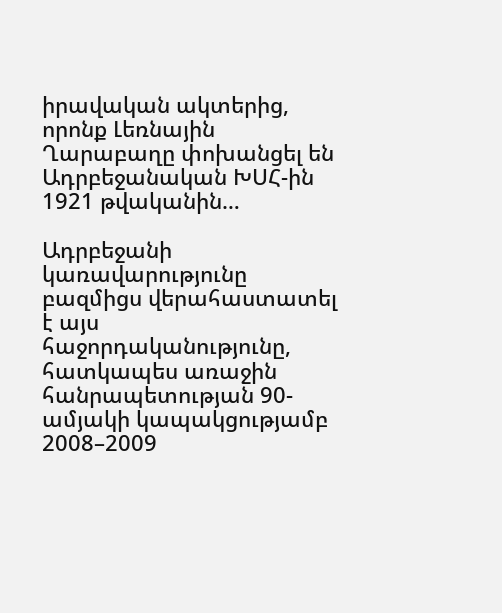իրավական ակտերից, որոնք Լեռնային Ղարաբաղը փոխանցել են Ադրբեջանական ԽՍՀ-ին 1921 թվականին…

Ադրբեջանի կառավարությունը բազմիցս վերահաստատել է այս հաջորդականությունը, հատկապես առաջին հանրապետության 90-ամյակի կապակցությամբ 2008–2009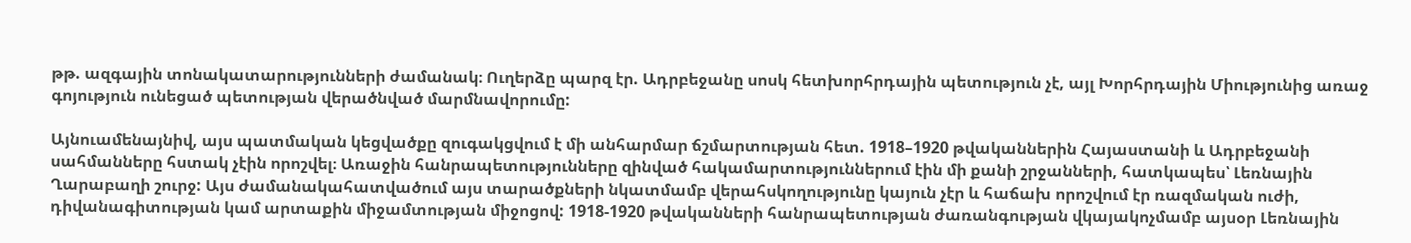թթ. ազգային տոնակատարությունների ժամանակ։ Ուղերձը պարզ էր. Ադրբեջանը սոսկ հետխորհրդային պետություն չէ, այլ Խորհրդային Միությունից առաջ գոյություն ունեցած պետության վերածնված մարմնավորումը:

Այնուամենայնիվ, այս պատմական կեցվածքը զուգակցվում է մի անհարմար ճշմարտության հետ. 1918–1920 թվականներին Հայաստանի և Ադրբեջանի սահմանները հստակ չէին որոշվել։ Առաջին հանրապետությունները զինված հակամարտություններում էին մի քանի շրջանների, հատկապես՝ Լեռնային Ղարաբաղի շուրջ: Այս ժամանակահատվածում այս տարածքների նկատմամբ վերահսկողությունը կայուն չէր և հաճախ որոշվում էր ռազմական ուժի, դիվանագիտության կամ արտաքին միջամտության միջոցով: 1918-1920 թվականների հանրապետության ժառանգության վկայակոչմամբ այսօր Լեռնային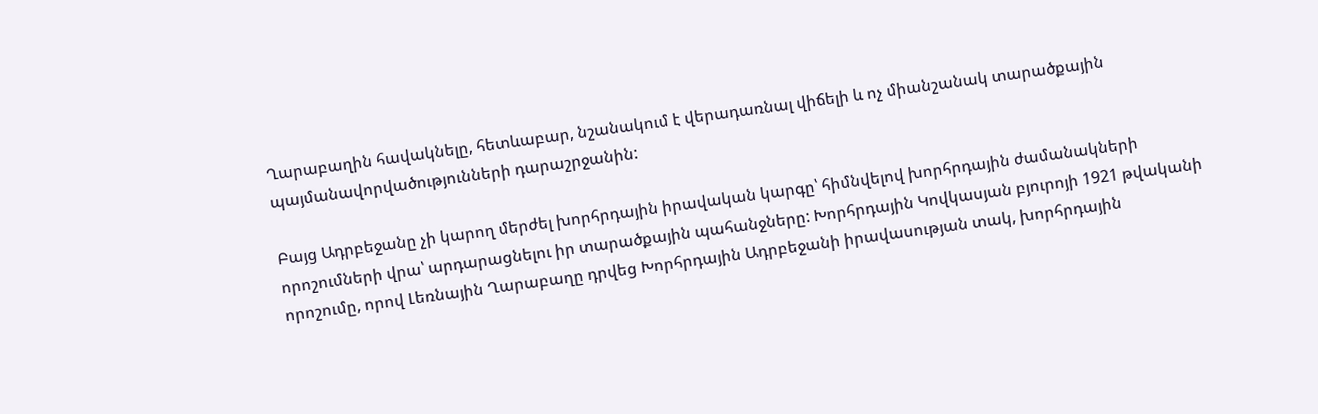Ղարաբաղին հավակնելը, հետևաբար, նշանակում է վերադառնալ վիճելի և ոչ միանշանակ տարածքային պայմանավորվածությունների դարաշրջանին:

Բայց Ադրբեջանը չի կարող մերժել խորհրդային իրավական կարգը՝ հիմնվելով խորհրդային ժամանակների որոշումների վրա՝ արդարացնելու իր տարածքային պահանջները: Խորհրդային Կովկասյան բյուրոյի 1921 թվականի որոշումը, որով Լեռնային Ղարաբաղը դրվեց Խորհրդային Ադրբեջանի իրավասության տակ, խորհրդային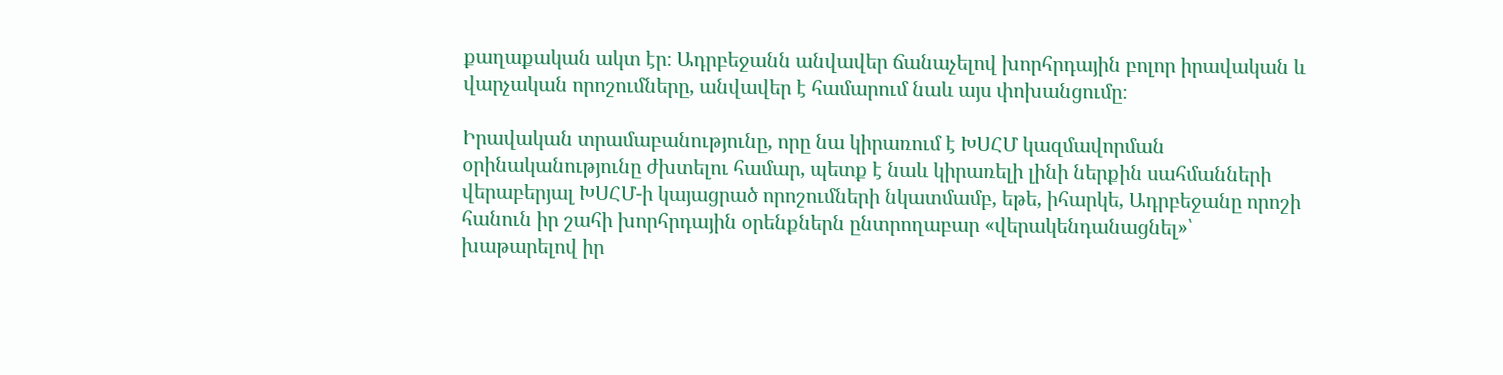քաղաքական ակտ էր։ Ադրբեջանն անվավեր ճանաչելով խորհրդային բոլոր իրավական և վարչական որոշումները, անվավեր է համարում նաև այս փոխանցումը։

Իրավական տրամաբանությունը, որը նա կիրառում է ԽՍՀՄ կազմավորման օրինականությունը ժխտելու համար, պետք է նաև կիրառելի լինի ներքին սահմանների վերաբերյալ ԽՍՀՄ-ի կայացրած որոշումների նկատմամբ, եթե, իհարկե, Ադրբեջանը որոշի հանուն իր շահի խորհրդային օրենքներն ընտրողաբար «վերակենդանացնել»՝ խաթարելով իր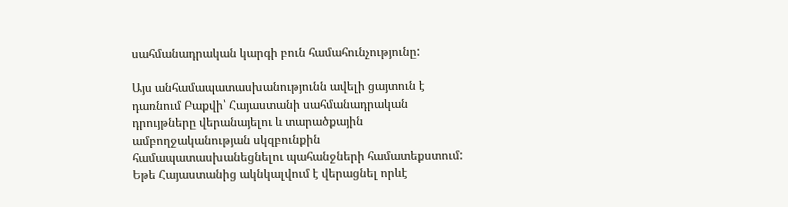սահմանադրական կարգի բուն համահունչությունը:

Այս անհամապատասխանությունն ավելի ցայտուն է դառնում Բաքվի՝ Հայաստանի սահմանադրական դրույթները վերանայելու և տարածքային ամբողջականության սկզբունքին համապատասխանեցնելու պահանջների համատեքստում: Եթե Հայաստանից ակնկալվում է վերացնել որևէ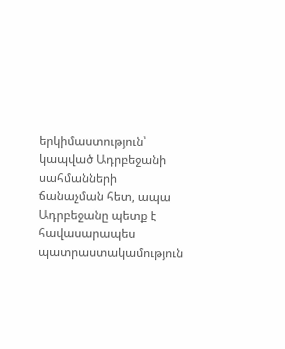երկիմաստություն՝ կապված Ադրբեջանի սահմանների ճանաչման հետ, ապա Ադրբեջանը պետք է հավասարապես պատրաստակամություն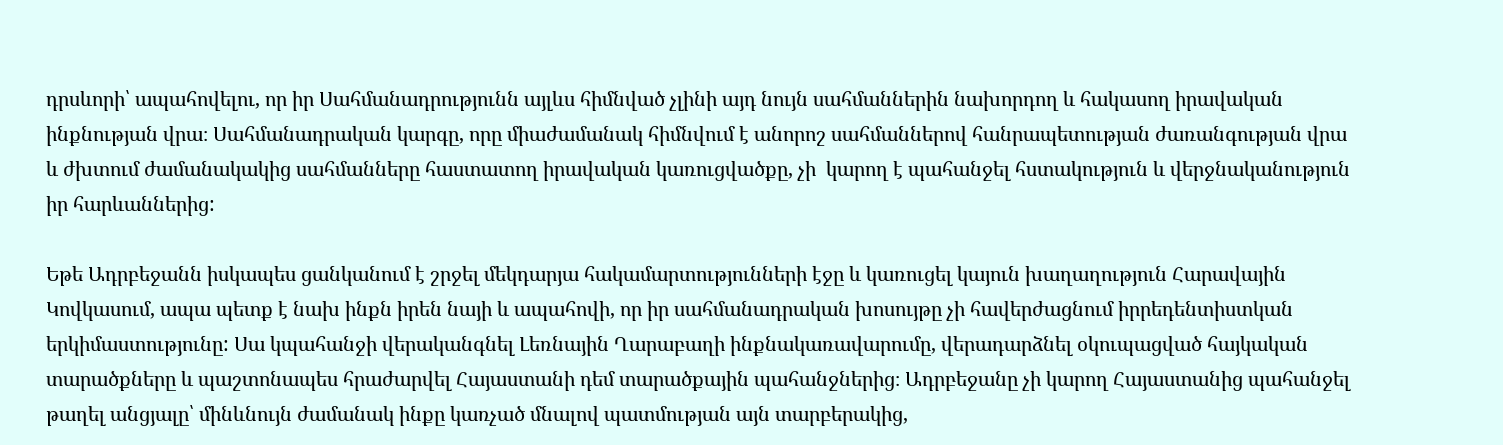դրսևորի՝ ապահովելու, որ իր Սահմանադրությունն այլևս հիմնված չլինի այդ նույն սահմաններին նախորդող և հակասող իրավական ինքնության վրա։ Սահմանադրական կարգը, որը միաժամանակ հիմնվում է անորոշ սահմաններով հանրապետության ժառանգության վրա և ժխտում ժամանակակից սահմանները հաստատող իրավական կառուցվածքը, չի  կարող է պահանջել հստակություն և վերջնականություն իր հարևաններից:

Եթե Ադրբեջանն իսկապես ցանկանում է շրջել մեկդարյա հակամարտությունների էջը և կառուցել կայուն խաղաղություն Հարավային Կովկասում, ապա պետք է նախ ինքն իրեն նայի և ապահովի, որ իր սահմանադրական խոսույթը չի հավերժացնում իրրեդենտիստկան երկիմաստությունը: Սա կպահանջի վերականգնել Լեռնային Ղարաբաղի ինքնակառավարումը, վերադարձնել օկուպացված հայկական տարածքները և պաշտոնապես հրաժարվել Հայաստանի դեմ տարածքային պահանջներից։ Ադրբեջանը չի կարող Հայաստանից պահանջել թաղել անցյալը՝ մինևնույն ժամանակ ինքը կառչած մնալով պատմության այն տարբերակից,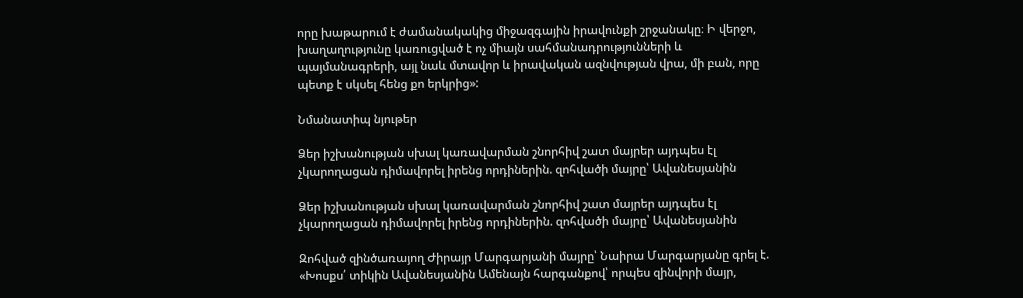որը խաթարում է ժամանակակից միջազգային իրավունքի շրջանակը։ Ի վերջո, խաղաղությունը կառուցված է ոչ միայն սահմանադրությունների և պայմանագրերի, այլ նաև մտավոր և իրավական ազնվության վրա, մի բան, որը պետք է սկսել հենց քո երկրից»:

Նմանատիպ նյութեր

Ձեր իշխանության սխալ կառավարման շնորհիվ շատ մայրեր այդպես էլ չկարողացան դիմավորել իրենց որդիներին. զոհվածի մայրը՝ Ավանեսյանին

Ձեր իշխանության սխալ կառավարման շնորհիվ շատ մայրեր այդպես էլ չկարողացան դիմավորել իրենց որդիներին. զոհվածի մայրը՝ Ավանեսյանին

Զոհված զինծառայող Ժիրայր Մարգարյանի մայրը՝ Նաիրա Մարգարյանը գրել է. «Խոսքս՛ տիկին Ավանեսյանին Ամենայն հարգանքով՝ որպես զինվորի մայր,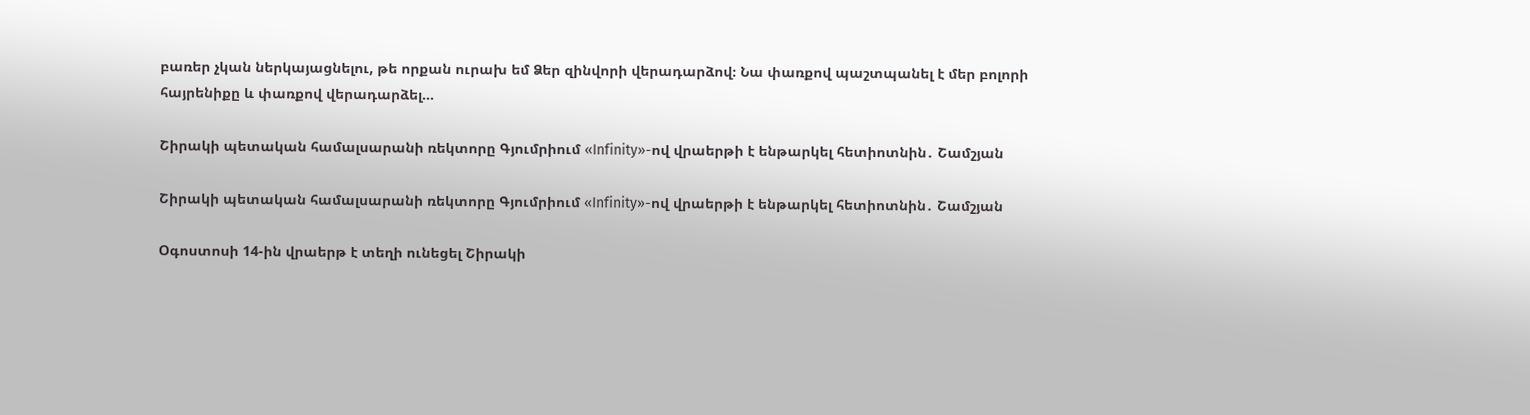բառեր չկան ներկայացնելու, թե որքան ուրախ եմ Ձեր զինվորի վերադարձով։ Նա փառքով պաշտպանել է մեր բոլորի հայրենիքը և փառքով վերադարձել...

Շիրակի պետական համալսարանի ռեկտորը Գյումրիում «Infinity»-ով վրաերթի է ենթարկել հետիոտնին․ Շամշյան

Շիրակի պետական համալսարանի ռեկտորը Գյումրիում «Infinity»-ով վրաերթի է ենթարկել հետիոտնին․ Շամշյան

Օգոստոսի 14-ին վրաերթ է տեղի ունեցել Շիրակի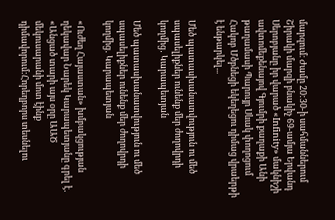մարզում։ Ժամը 20:30-ի սահմաններում Շիրակի մարզի բնակիչ 69-ամյա Երվանդ Սերոբյանը իր վարած «Infinity» մակնիշի ավտոմեքենայով Գյումրի քաղաքի Անի թաղամասի Պարույր Սևակ փողոցում Հակոբ Մծբնեցի եկեղեցու դիմաց վրաերթի է ենթարկել...

Մեծ պատասխանատվություն ու մեծ սպասելիքներ ունենք մեր ժողովրդի կողմից․ Կարապետյան

Մեծ պատասխանատվություն ու մեծ սպասելիքներ ունենք մեր ժողովրդի կողմից․ Կարապետյան

«Ուժեղ Հայաստան» խմբակցության ղեկավար Նարեկ Կարապետյանը գրել է․ «Անցած տարի այս օրը ԱԱԾ մեկուսարանի մոտ էինք դիմավորում:Հորեղբորս տեսնելու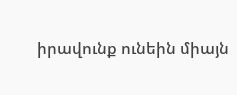իրավունք ունեին միայն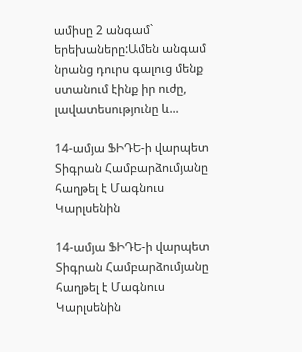ամիսը 2 անգամ` երեխաները:Ամեն անգամ նրանց դուրս գալուց մենք ստանում էինք իր ուժը, լավատեսությունը և...

14-ամյա ՖԻԴԵ-ի վարպետ Տիգրան Համբարձումյանը հաղթել է Մագնուս Կարլսենին

14-ամյա ՖԻԴԵ-ի վարպետ Տիգրան Համբարձումյանը հաղթել է Մագնուս Կարլսենին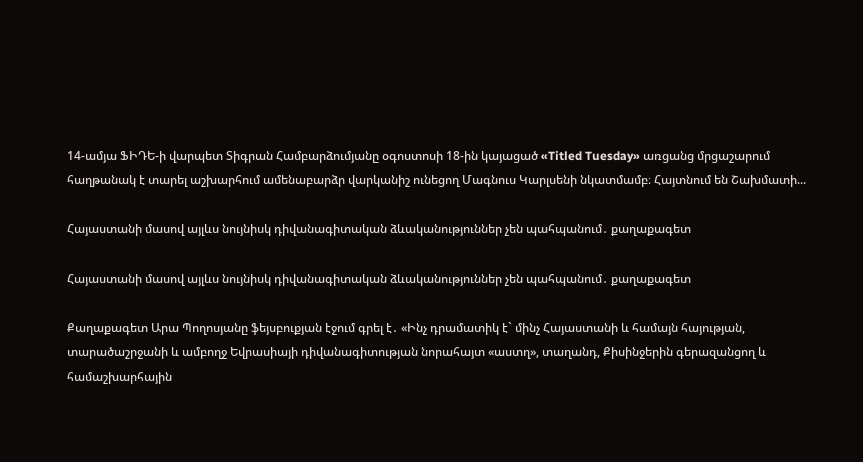14-ամյա ՖԻԴԵ-ի վարպետ Տիգրան Համբարձումյանը օգոստոսի 18-ին կայացած «Titled Tuesday» առցանց մրցաշարում հաղթանակ է տարել աշխարհում ամենաբարձր վարկանիշ ունեցող Մագնուս Կարլսենի նկատմամբ։ Հայտնում են Շախմատի...

Հայաստանի մասով այլևս նույնիսկ դիվանագիտական ձևականություններ չեն պահպանում․ քաղաքագետ

Հայաստանի մասով այլևս նույնիսկ դիվանագիտական ձևականություններ չեն պահպանում․ քաղաքագետ

Քաղաքագետ Արա Պողոսյանը ֆեյսբուքյան էջում գրել է․ «Ինչ դրամատիկ է` մինչ Հայաստանի և համայն հայության, տարածաշրջանի և ամբողջ Եվրասիայի դիվանագիտության նորահայտ «աստղ», տաղանդ, Քիսինջերին գերազանցող և համաշխարհային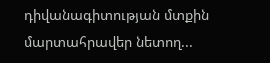դիվանագիտության մտքին մարտահրավեր նետող...